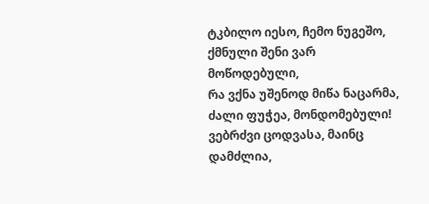ტკბილო იესო, ჩემო ნუგეშო, ქმნული შენი ვარ მოწოდებული,
რა ვქნა უშენოდ მიწა ნაცარმა, ძალი ფუჭეა, მონდომებული!
ვებრძვი ცოდვასა, მაინც დამძლია,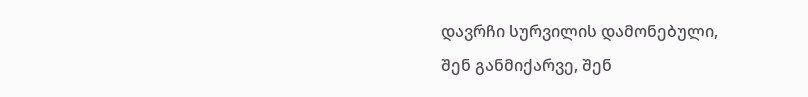დავრჩი სურვილის დამონებული,
შენ განმიქარვე, შენ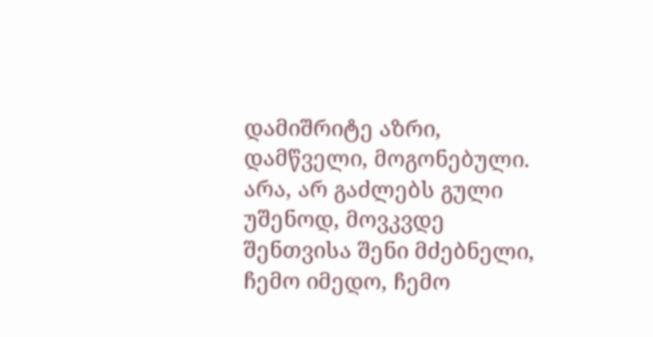დამიშრიტე აზრი, დამწველი, მოგონებული.
არა, არ გაძლებს გული უშენოდ, მოვკვდე შენთვისა შენი მძებნელი,
ჩემო იმედო, ჩემო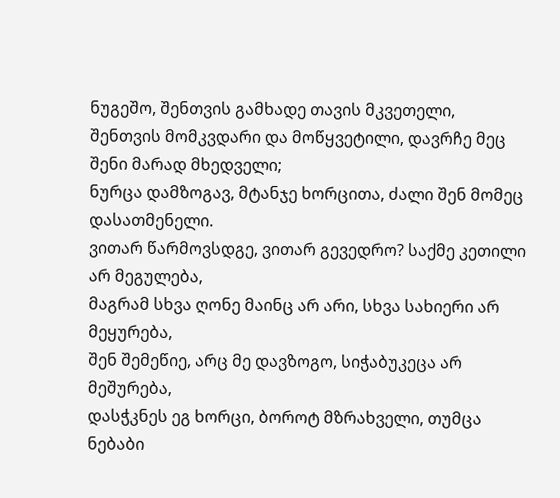ნუგეშო, შენთვის გამხადე თავის მკვეთელი,
შენთვის მომკვდარი და მოწყვეტილი, დავრჩე მეც შენი მარად მხედველი;
ნურცა დამზოგავ, მტანჯე ხორცითა, ძალი შენ მომეც დასათმენელი.
ვითარ წარმოვსდგე, ვითარ გევედრო? საქმე კეთილი არ მეგულება,
მაგრამ სხვა ღონე მაინც არ არი, სხვა სახიერი არ მეყურება,
შენ შემეწიე, არც მე დავზოგო, სიჭაბუკეცა არ მეშურება,
დასჭკნეს ეგ ხორცი, ბოროტ მზრახველი, თუმცა ნებაბი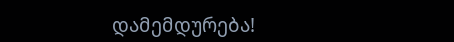დამემდურება!